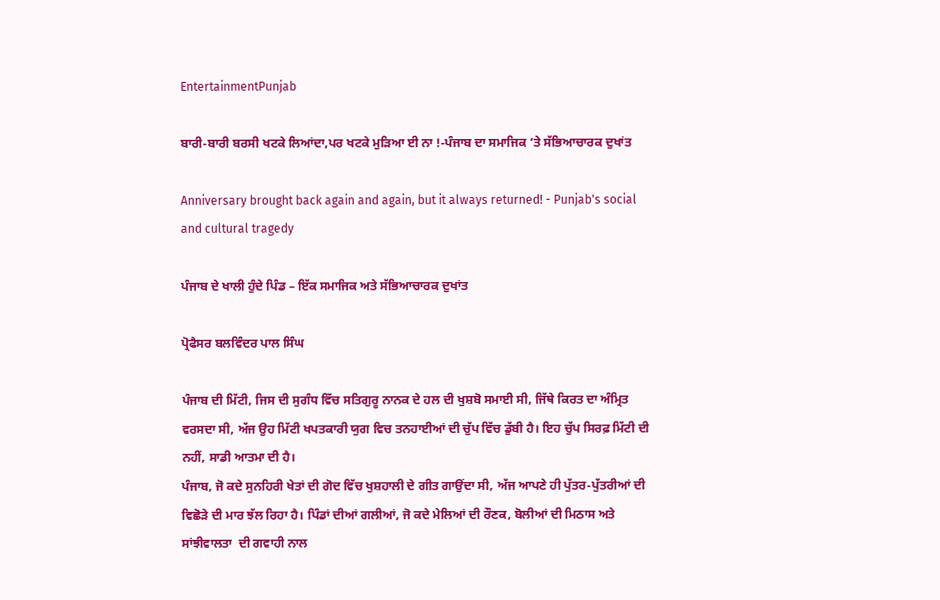EntertainmentPunjab

ਬਾਰੀ-ਬਾਰੀ ਬਰਸੀ ਖਟਕੇ ਲਿਆਂਦਾ,ਪਰ ਖਟਕੇ ਮੁੜਿਆ ਈ ਨਾ !-ਪੰਜਾਬ ਦਾ ਸਮਾਜਿਕ ‘ਤੇ ਸੱਭਿਆਚਾਰਕ ਦੁਖਾਂਤ

Anniversary brought back again and again, but it always returned! - Punjab's social and cultural tragedy

ਪੰਜਾਬ ਦੇ ਖਾਲੀ ਹੁੰਦੇ ਪਿੰਡ – ਇੱਕ ਸਮਾਜਿਕ ਅਤੇ ਸੱਭਿਆਚਾਰਕ ਦੁਖਾਂਤ

ਪ੍ਰੋਫੈਸਰ ਬਲਵਿੰਦਰ ਪਾਲ ਸਿੰਘ

ਪੰਜਾਬ ਦੀ ਮਿੱਟੀ, ਜਿਸ ਦੀ ਸੁਗੰਧ ਵਿੱਚ ਸਤਿਗੁਰੂ ਨਾਨਕ ਦੇ ਹਲ ਦੀ ਖੁਸ਼ਬੋ ਸਮਾਈ ਸੀ, ਜਿੱਥੇ ਕਿਰਤ ਦਾ ਅੰਮ੍ਰਿਤ ਵਰਸਦਾ ਸੀ, ਅੱਜ ਉਹ ਮਿੱਟੀ ਖਪਤਕਾਰੀ ਯੁਗ ਵਿਚ ਤਨਹਾਈਆਂ ਦੀ ਚੁੱਪ ਵਿੱਚ ਡੁੱਬੀ ਹੈ। ਇਹ ਚੁੱਪ ਸਿਰਫ਼ ਮਿੱਟੀ ਦੀ ਨਹੀਂ, ਸਾਡੀ ਆਤਮਾ ਦੀ ਹੈ।
ਪੰਜਾਬ, ਜੋ ਕਦੇ ਸੁਨਹਿਰੀ ਖੇਤਾਂ ਦੀ ਗੋਦ ਵਿੱਚ ਖੁਸ਼ਹਾਲੀ ਦੇ ਗੀਤ ਗਾਉਂਦਾ ਸੀ, ਅੱਜ ਆਪਣੇ ਹੀ ਪੁੱਤਰ-ਪੁੱਤਰੀਆਂ ਦੀ ਵਿਛੋੜੇ ਦੀ ਮਾਰ ਝੱਲ ਰਿਹਾ ਹੈ। ਪਿੰਡਾਂ ਦੀਆਂ ਗਲੀਆਂ, ਜੋ ਕਦੇ ਮੇਲਿਆਂ ਦੀ ਰੌਣਕ, ਬੋਲੀਆਂ ਦੀ ਮਿਠਾਸ ਅਤੇ ਸਾਂਝੀਵਾਲਤਾ  ਦੀ ਗਵਾਹੀ ਨਾਲ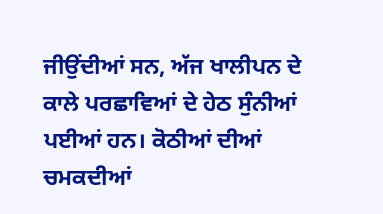ਜੀਉਂਦੀਆਂ ਸਨ, ਅੱਜ ਖਾਲੀਪਨ ਦੇ ਕਾਲੇ ਪਰਛਾਵਿਆਂ ਦੇ ਹੇਠ ਸੁੰਨੀਆਂ ਪਈਆਂ ਹਨ। ਕੋਠੀਆਂ ਦੀਆਂ ਚਮਕਦੀਆਂ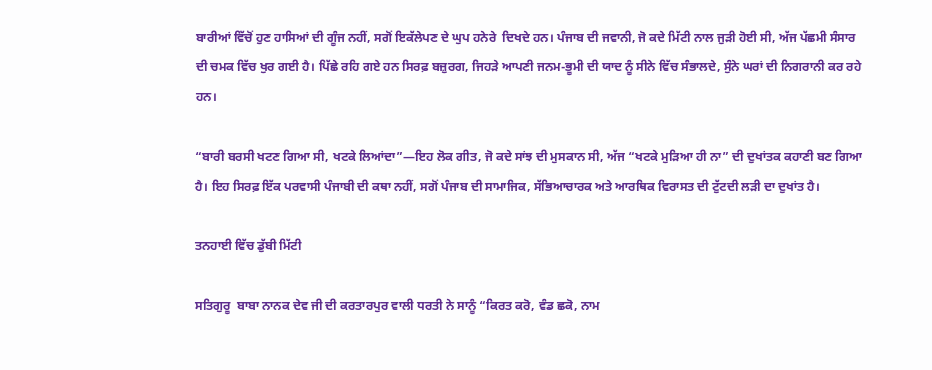ਬਾਰੀਆਂ ਵਿੱਚੋਂ ਹੁਣ ਹਾਸਿਆਂ ਦੀ ਗੂੰਜ ਨਹੀਂ, ਸਗੋਂ ਇਕੱਲੇਪਣ ਦੇ ਘੁਪ ਹਨੇਰੇ  ਦਿਖਦੇ ਹਨ। ਪੰਜਾਬ ਦੀ ਜਵਾਨੀ, ਜੋ ਕਦੇ ਮਿੱਟੀ ਨਾਲ ਜੁੜੀ ਹੋਈ ਸੀ, ਅੱਜ ਪੱਛਮੀ ਸੰਸਾਰ ਦੀ ਚਮਕ ਵਿੱਚ ਖੁਰ ਗਈ ਹੈ। ਪਿੱਛੇ ਰਹਿ ਗਏ ਹਨ ਸਿਰਫ਼ ਬਜ਼ੁਰਗ, ਜਿਹੜੇ ਆਪਣੀ ਜਨਮ-ਭੂਮੀ ਦੀ ਯਾਦ ਨੂੰ ਸੀਨੇ ਵਿੱਚ ਸੰਭਾਲਦੇ, ਸੁੰਨੇ ਘਰਾਂ ਦੀ ਨਿਗਰਾਨੀ ਕਰ ਰਹੇ ਹਨ।

“ਬਾਰੀ ਬਰਸੀ ਖਟਣ ਗਿਆ ਸੀ, ਖਟਕੇ ਲਿਆਂਦਾ”—ਇਹ ਲੋਕ ਗੀਤ, ਜੋ ਕਦੇ ਸਾਂਝ ਦੀ ਮੁਸਕਾਨ ਸੀ, ਅੱਜ “ਖਟਕੇ ਮੁੜਿਆ ਹੀ ਨਾ” ਦੀ ਦੁਖਾਂਤਕ ਕਹਾਣੀ ਬਣ ਗਿਆ ਹੈ। ਇਹ ਸਿਰਫ਼ ਇੱਕ ਪਰਵਾਸੀ ਪੰਜਾਬੀ ਦੀ ਕਥਾ ਨਹੀਂ, ਸਗੋਂ ਪੰਜਾਬ ਦੀ ਸਾਮਾਜਿਕ, ਸੱਭਿਆਚਾਰਕ ਅਤੇ ਆਰਥਿਕ ਵਿਰਾਸਤ ਦੀ ਟੁੱਟਦੀ ਲੜੀ ਦਾ ਦੁਖਾਂਤ ਹੈ।

ਤਨਹਾਈ ਵਿੱਚ ਡੁੱਬੀ ਮਿੱਟੀ

ਸਤਿਗੁਰੂ  ਬਾਬਾ ਨਾਨਕ ਦੇਵ ਜੀ ਦੀ ਕਰਤਾਰਪੁਰ ਵਾਲੀ ਧਰਤੀ ਨੇ ਸਾਨੂੰ “ਕਿਰਤ ਕਰੋ, ਵੰਡ ਛਕੋ, ਨਾਮ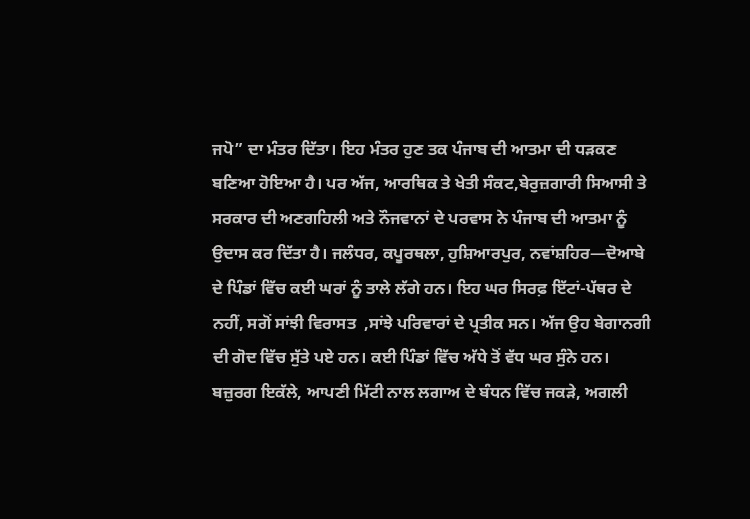ਜਪੋ” ਦਾ ਮੰਤਰ ਦਿੱਤਾ। ਇਹ ਮੰਤਰ ਹੁਣ ਤਕ ਪੰਜਾਬ ਦੀ ਆਤਮਾ ਦੀ ਧੜਕਣ ਬਣਿਆ ਹੋਇਆ ਹੈ। ਪਰ ਅੱਜ, ਆਰਥਿਕ ਤੇ ਖੇਤੀ ਸੰਕਟ,ਬੇਰੁਜ਼ਗਾਰੀ ਸਿਆਸੀ ਤੇ ਸਰਕਾਰ ਦੀ ਅਣਗਹਿਲੀ ਅਤੇ ਨੌਜਵਾਨਾਂ ਦੇ ਪਰਵਾਸ ਨੇ ਪੰਜਾਬ ਦੀ ਆਤਮਾ ਨੂੰ ਉਦਾਸ ਕਰ ਦਿੱਤਾ ਹੈ। ਜਲੰਧਰ, ਕਪੂਰਥਲਾ, ਹੁਸ਼ਿਆਰਪੁਰ, ਨਵਾਂਸ਼ਹਿਰ—ਦੋਆਬੇ ਦੇ ਪਿੰਡਾਂ ਵਿੱਚ ਕਈ ਘਰਾਂ ਨੂੰ ਤਾਲੇ ਲੱਗੇ ਹਨ। ਇਹ ਘਰ ਸਿਰਫ਼ ਇੱਟਾਂ-ਪੱਥਰ ਦੇ ਨਹੀਂ, ਸਗੋਂ ਸਾਂਝੀ ਵਿਰਾਸਤ  ,ਸਾਂਝੇ ਪਰਿਵਾਰਾਂ ਦੇ ਪ੍ਰਤੀਕ ਸਨ। ਅੱਜ ਉਹ ਬੇਗਾਨਗੀ ਦੀ ਗੋਦ ਵਿੱਚ ਸੁੱਤੇ ਪਏ ਹਨ। ਕਈ ਪਿੰਡਾਂ ਵਿੱਚ ਅੱਧੇ ਤੋਂ ਵੱਧ ਘਰ ਸੁੰਨੇ ਹਨ। ਬਜ਼ੁਰਗ ਇਕੱਲੇ, ਆਪਣੀ ਮਿੱਟੀ ਨਾਲ ਲਗਾਅ ਦੇ ਬੰਧਨ ਵਿੱਚ ਜਕੜੇ, ਅਗਲੀ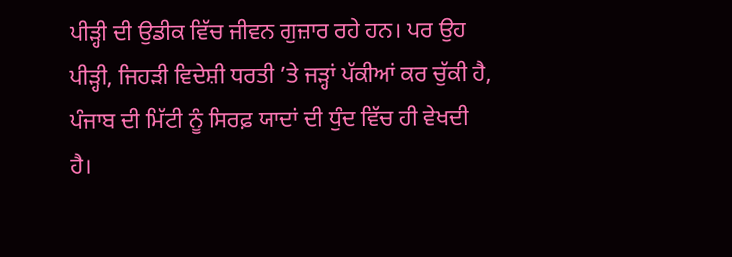ਪੀੜ੍ਹੀ ਦੀ ਉਡੀਕ ਵਿੱਚ ਜੀਵਨ ਗੁਜ਼ਾਰ ਰਹੇ ਹਨ। ਪਰ ਉਹ ਪੀੜ੍ਹੀ, ਜਿਹੜੀ ਵਿਦੇਸ਼ੀ ਧਰਤੀ ’ਤੇ ਜੜ੍ਹਾਂ ਪੱਕੀਆਂ ਕਰ ਚੁੱਕੀ ਹੈ, ਪੰਜਾਬ ਦੀ ਮਿੱਟੀ ਨੂੰ ਸਿਰਫ਼ ਯਾਦਾਂ ਦੀ ਧੁੰਦ ਵਿੱਚ ਹੀ ਵੇਖਦੀ ਹੈ।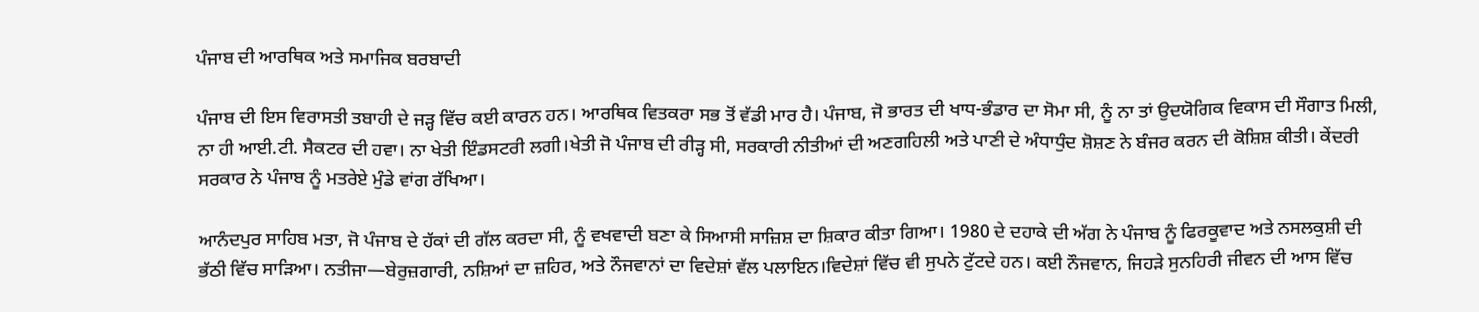ਪੰਜਾਬ ਦੀ ਆਰਥਿਕ ਅਤੇ ਸਮਾਜਿਕ ਬਰਬਾਦੀ

ਪੰਜਾਬ ਦੀ ਇਸ ਵਿਰਾਸਤੀ ਤਬਾਹੀ ਦੇ ਜੜ੍ਹ ਵਿੱਚ ਕਈ ਕਾਰਨ ਹਨ। ਆਰਥਿਕ ਵਿਤਕਰਾ ਸਭ ਤੋਂ ਵੱਡੀ ਮਾਰ ਹੈ। ਪੰਜਾਬ, ਜੋ ਭਾਰਤ ਦੀ ਖਾਧ-ਭੰਡਾਰ ਦਾ ਸੋਮਾ ਸੀ, ਨੂੰ ਨਾ ਤਾਂ ਉਦਯੋਗਿਕ ਵਿਕਾਸ ਦੀ ਸੌਗਾਤ ਮਿਲੀ, ਨਾ ਹੀ ਆਈ.ਟੀ. ਸੈਕਟਰ ਦੀ ਹਵਾ। ਨਾ ਖੇਤੀ ਇੰਡਸਟਰੀ ਲਗੀ।ਖੇਤੀ ਜੋ ਪੰਜਾਬ ਦੀ ਰੀੜ੍ਹ ਸੀ, ਸਰਕਾਰੀ ਨੀਤੀਆਂ ਦੀ ਅਣਗਹਿਲੀ ਅਤੇ ਪਾਣੀ ਦੇ ਅੰਧਾਧੁੰਦ ਸ਼ੋਸ਼ਣ ਨੇ ਬੰਜਰ ਕਰਨ ਦੀ ਕੋਸ਼ਿਸ਼ ਕੀਤੀ। ਕੇਂਦਰੀ ਸਰਕਾਰ ਨੇ ਪੰਜਾਬ ਨੂੰ ਮਤਰੇਏ ਮੁੰਡੇ ਵਾਂਗ ਰੱਖਿਆ।

ਆਨੰਦਪੁਰ ਸਾਹਿਬ ਮਤਾ, ਜੋ ਪੰਜਾਬ ਦੇ ਹੱਕਾਂ ਦੀ ਗੱਲ ਕਰਦਾ ਸੀ, ਨੂੰ ਵਖਵਾਦੀ ਬਣਾ ਕੇ ਸਿਆਸੀ ਸਾਜ਼ਿਸ਼ ਦਾ ਸ਼ਿਕਾਰ ਕੀਤਾ ਗਿਆ। 1980 ਦੇ ਦਹਾਕੇ ਦੀ ਅੱਗ ਨੇ ਪੰਜਾਬ ਨੂੰ ਫਿਰਕੂਵਾਦ ਅਤੇ ਨਸਲਕੁਸ਼ੀ ਦੀ ਭੱਠੀ ਵਿੱਚ ਸਾੜਿਆ। ਨਤੀਜਾ—ਬੇਰੁਜ਼ਗਾਰੀ, ਨਸ਼ਿਆਂ ਦਾ ਜ਼ਹਿਰ, ਅਤੇ ਨੌਜਵਾਨਾਂ ਦਾ ਵਿਦੇਸ਼ਾਂ ਵੱਲ ਪਲਾਇਨ।ਵਿਦੇਸ਼ਾਂ ਵਿੱਚ ਵੀ ਸੁਪਨੇ ਟੁੱਟਦੇ ਹਨ। ਕਈ ਨੌਜਵਾਨ, ਜਿਹੜੇ ਸੁਨਹਿਰੀ ਜੀਵਨ ਦੀ ਆਸ ਵਿੱਚ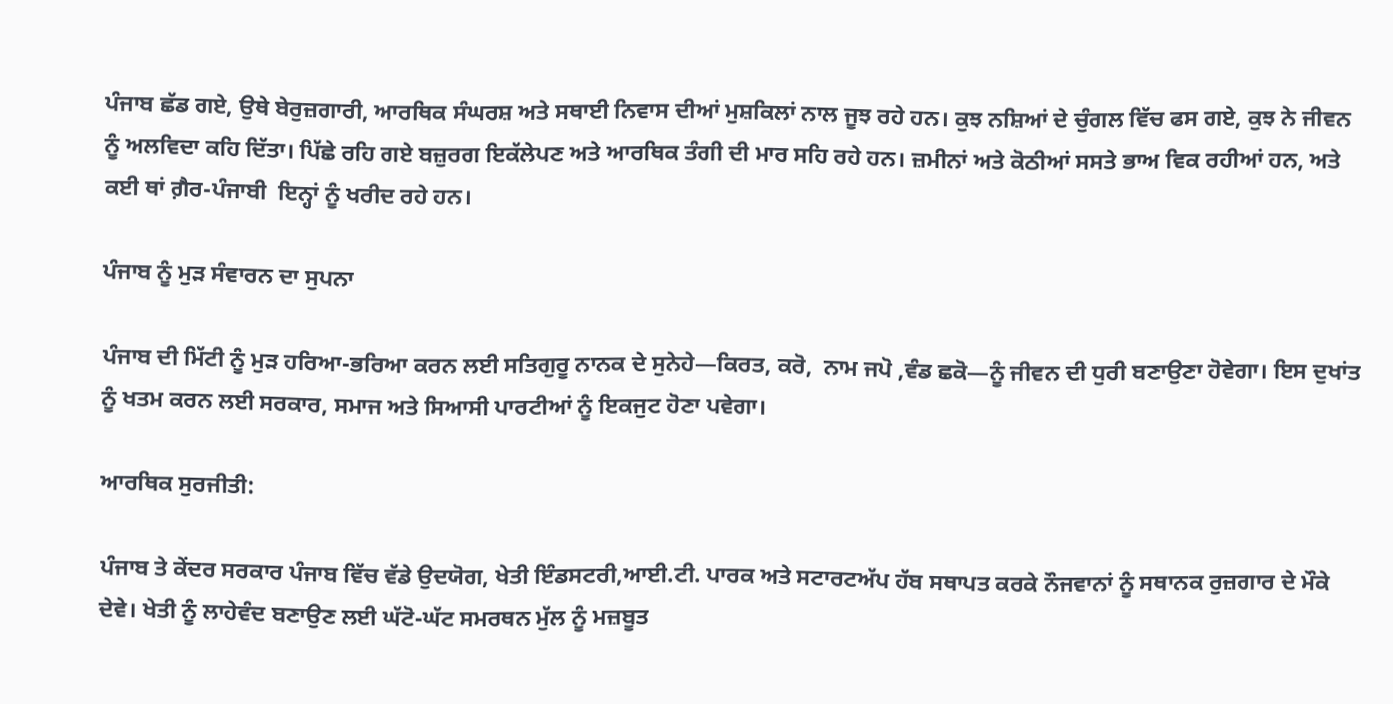ਪੰਜਾਬ ਛੱਡ ਗਏ, ਉਥੇ ਬੇਰੁਜ਼ਗਾਰੀ, ਆਰਥਿਕ ਸੰਘਰਸ਼ ਅਤੇ ਸਥਾਈ ਨਿਵਾਸ ਦੀਆਂ ਮੁਸ਼ਕਿਲਾਂ ਨਾਲ ਜੂਝ ਰਹੇ ਹਨ। ਕੁਝ ਨਸ਼ਿਆਂ ਦੇ ਚੁੰਗਲ ਵਿੱਚ ਫਸ ਗਏ, ਕੁਝ ਨੇ ਜੀਵਨ ਨੂੰ ਅਲਵਿਦਾ ਕਹਿ ਦਿੱਤਾ। ਪਿੱਛੇ ਰਹਿ ਗਏ ਬਜ਼ੁਰਗ ਇਕੱਲੇਪਣ ਅਤੇ ਆਰਥਿਕ ਤੰਗੀ ਦੀ ਮਾਰ ਸਹਿ ਰਹੇ ਹਨ। ਜ਼ਮੀਨਾਂ ਅਤੇ ਕੋਠੀਆਂ ਸਸਤੇ ਭਾਅ ਵਿਕ ਰਹੀਆਂ ਹਨ, ਅਤੇ ਕਈ ਥਾਂ ਗ਼ੈਰ-ਪੰਜਾਬੀ  ਇਨ੍ਹਾਂ ਨੂੰ ਖਰੀਦ ਰਹੇ ਹਨ।

ਪੰਜਾਬ ਨੂੰ ਮੁੜ ਸੰਵਾਰਨ ਦਾ ਸੁਪਨਾ

ਪੰਜਾਬ ਦੀ ਮਿੱਟੀ ਨੂੰ ਮੁੜ ਹਰਿਆ-ਭਰਿਆ ਕਰਨ ਲਈ ਸਤਿਗੁਰੂ ਨਾਨਕ ਦੇ ਸੁਨੇਹੇ—ਕਿਰਤ, ਕਰੋ,  ਨਾਮ ਜਪੋ ,ਵੰਡ ਛਕੋ—ਨੂੰ ਜੀਵਨ ਦੀ ਧੁਰੀ ਬਣਾਉਣਾ ਹੋਵੇਗਾ। ਇਸ ਦੁਖਾਂਤ ਨੂੰ ਖਤਮ ਕਰਨ ਲਈ ਸਰਕਾਰ, ਸਮਾਜ ਅਤੇ ਸਿਆਸੀ ਪਾਰਟੀਆਂ ਨੂੰ ਇਕਜੁਟ ਹੋਣਾ ਪਵੇਗਾ।

ਆਰਥਿਕ ਸੁਰਜੀਤੀ:

ਪੰਜਾਬ ਤੇ ਕੇਂਦਰ ਸਰਕਾਰ ਪੰਜਾਬ ਵਿੱਚ ਵੱਡੇ ਉਦਯੋਗ, ਖੇਤੀ ਇੰਡਸਟਰੀ,ਆਈ.ਟੀ. ਪਾਰਕ ਅਤੇ ਸਟਾਰਟਅੱਪ ਹੱਬ ਸਥਾਪਤ ਕਰਕੇ ਨੌਜਵਾਨਾਂ ਨੂੰ ਸਥਾਨਕ ਰੁਜ਼ਗਾਰ ਦੇ ਮੌਕੇ ਦੇਵੇ। ਖੇਤੀ ਨੂੰ ਲਾਹੇਵੰਦ ਬਣਾਉਣ ਲਈ ਘੱਟੋ-ਘੱਟ ਸਮਰਥਨ ਮੁੱਲ ਨੂੰ ਮਜ਼ਬੂਤ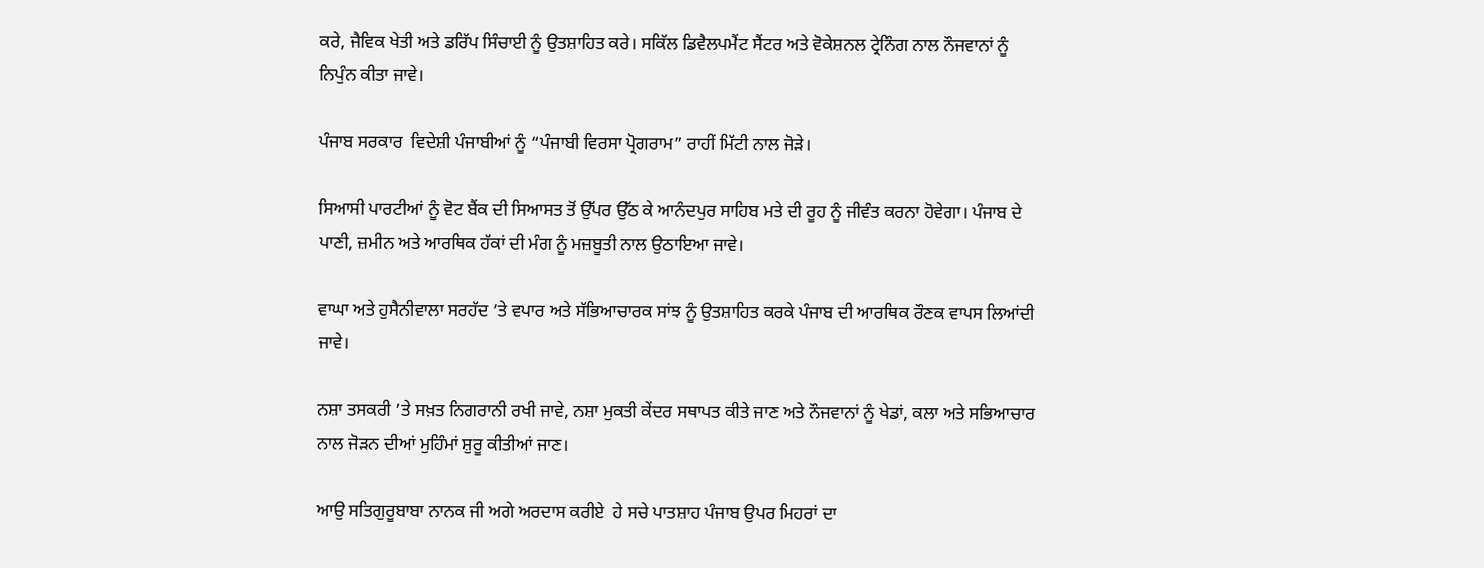ਕਰੇ, ਜੈਵਿਕ ਖੇਤੀ ਅਤੇ ਡਰਿੱਪ ਸਿੰਚਾਈ ਨੂੰ ਉਤਸ਼ਾਹਿਤ ਕਰੇ। ਸਕਿੱਲ ਡਿਵੈਲਪਮੈਂਟ ਸੈਂਟਰ ਅਤੇ ਵੋਕੇਸ਼ਨਲ ਟ੍ਰੇਨਿੰਗ ਨਾਲ ਨੌਜਵਾਨਾਂ ਨੂੰ ਨਿਪੁੰਨ ਕੀਤਾ ਜਾਵੇ।

ਪੰਜਾਬ ਸਰਕਾਰ  ਵਿਦੇਸ਼ੀ ਪੰਜਾਬੀਆਂ ਨੂੰ “ਪੰਜਾਬੀ ਵਿਰਸਾ ਪ੍ਰੋਗਰਾਮ” ਰਾਹੀਂ ਮਿੱਟੀ ਨਾਲ ਜੋੜੇ।

ਸਿਆਸੀ ਪਾਰਟੀਆਂ ਨੂੰ ਵੋਟ ਬੈਂਕ ਦੀ ਸਿਆਸਤ ਤੋਂ ਉੱਪਰ ਉੱਠ ਕੇ ਆਨੰਦਪੁਰ ਸਾਹਿਬ ਮਤੇ ਦੀ ਰੂਹ ਨੂੰ ਜੀਵੰਤ ਕਰਨਾ ਹੋਵੇਗਾ। ਪੰਜਾਬ ਦੇ ਪਾਣੀ, ਜ਼ਮੀਨ ਅਤੇ ਆਰਥਿਕ ਹੱਕਾਂ ਦੀ ਮੰਗ ਨੂੰ ਮਜ਼ਬੂਤੀ ਨਾਲ ਉਠਾਇਆ ਜਾਵੇ।

ਵਾਘਾ ਅਤੇ ਹੁਸੈਨੀਵਾਲਾ ਸਰਹੱਦ ’ਤੇ ਵਪਾਰ ਅਤੇ ਸੱਭਿਆਚਾਰਕ ਸਾਂਝ ਨੂੰ ਉਤਸ਼ਾਹਿਤ ਕਰਕੇ ਪੰਜਾਬ ਦੀ ਆਰਥਿਕ ਰੌਣਕ ਵਾਪਸ ਲਿਆਂਦੀ ਜਾਵੇ।

ਨਸ਼ਾ ਤਸਕਰੀ ’ਤੇ ਸਖ਼ਤ ਨਿਗਰਾਨੀ ਰਖੀ ਜਾਵੇ, ਨਸ਼ਾ ਮੁਕਤੀ ਕੇਂਦਰ ਸਥਾਪਤ ਕੀਤੇ ਜਾਣ ਅਤੇ ਨੌਜਵਾਨਾਂ ਨੂੰ ਖੇਡਾਂ, ਕਲਾ ਅਤੇ ਸਭਿਆਚਾਰ ਨਾਲ ਜੋੜਨ ਦੀਆਂ ਮੁਹਿੰਮਾਂ ਸ਼ੁਰੂ ਕੀਤੀਆਂ ਜਾਣ।

ਆਉ ਸਤਿਗੁਰੂਬਾਬਾ ਨਾਨਕ ਜੀ ਅਗੇ ਅਰਦਾਸ ਕਰੀਏ  ਹੇ ਸਚੇ ਪਾਤਸ਼ਾਹ ਪੰਜਾਬ ਉਪਰ ਮਿਹਰਾਂ ਦਾ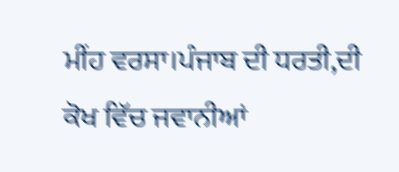ਮੀਂਹ ਵਰਸਾ।ਪੰਜਾਬ ਦੀ ਧਰਤੀ,ਦੀ ਕੋਖ ਵਿੱਚ ਜਵਾਨੀਆਂ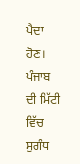ਪੈਦਾ ਹੋਣ। ਪੰਜਾਬ ਦੀ ਮਿੱਟੀ ਵਿੱਚ ਸੁਗੰਧ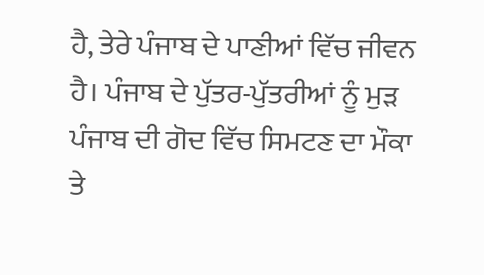ਹੈ, ਤੇਰੇ ਪੰਜਾਬ ਦੇ ਪਾਣੀਆਂ ਵਿੱਚ ਜੀਵਨ ਹੈ। ਪੰਜਾਬ ਦੇ ਪੁੱਤਰ-ਪੁੱਤਰੀਆਂ ਨੂੰ ਮੁੜ ਪੰਜਾਬ ਦੀ ਗੋਦ ਵਿੱਚ ਸਿਮਟਣ ਦਾ ਮੌਕਾ ਤੇ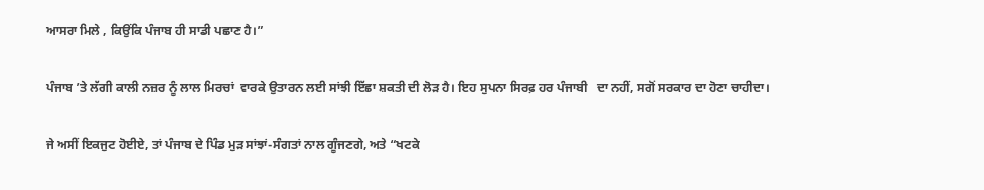ਆਸਰਾ ਮਿਲੇ , ਕਿਉਂਕਿ ਪੰਜਾਬ ਹੀ ਸਾਡੀ ਪਛਾਣ ਹੈ।”

ਪੰਜਾਬ ’ਤੇ ਲੱਗੀ ਕਾਲੀ ਨਜ਼ਰ ਨੂੰ ਲਾਲ ਮਿਰਚਾਂ  ਵਾਰਕੇ ਉਤਾਰਨ ਲਈ ਸਾਂਝੀ ਇੱਛਾ ਸ਼ਕਤੀ ਦੀ ਲੋੜ ਹੈ। ਇਹ ਸੁਪਨਾ ਸਿਰਫ਼ ਹਰ ਪੰਜਾਬੀ   ਦਾ ਨਹੀਂ, ਸਗੋਂ ਸਰਕਾਰ ਦਾ ਹੋਣਾ ਚਾਹੀਦਾ।

ਜੇ ਅਸੀਂ ਇਕਜੁਟ ਹੋਈਏ, ਤਾਂ ਪੰਜਾਬ ਦੇ ਪਿੰਡ ਮੁੜ ਸਾਂਝਾਂ-ਸੰਗਤਾਂ ਨਾਲ ਗੂੰਜਣਗੇ, ਅਤੇ “ਖਟਕੇ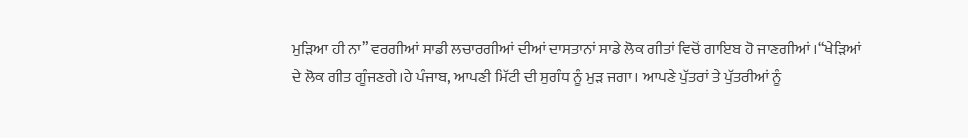ਮੁੜਿਆ ਹੀ ਨਾ” ਵਰਗੀਆਂ ਸਾਡੀ ਲਚਾਰਗੀਆਂ ਦੀਆਂ ਦਾਸਤਾਨਾਂ ਸਾਡੇ ਲੋਕ ਗੀਤਾਂ ਵਿਚੋਂ ਗਾਇਬ ਹੋ ਜਾਣਗੀਆਂ ।“ਖੇੜਿਆਂ ਦੇ ਲੋਕ ਗੀਤ ਗੂੰਜਣਗੇ।ਹੇ ਪੰਜਾਬ, ਆਪਣੀ ਮਿੱਟੀ ਦੀ ਸੁਗੰਧ ਨੂੰ ਮੁੜ ਜਗਾ। ਆਪਣੇ ਪੁੱਤਰਾਂ ਤੇ ਪੁੱਤਰੀਆਂ ਨੂੰ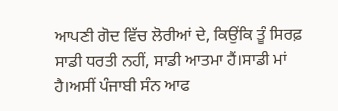ਆਪਣੀ ਗੋਦ ਵਿੱਚ ਲੋਰੀਆਂ ਦੇ, ਕਿਉਂਕਿ ਤੂੰ ਸਿਰਫ਼  ਸਾਡੀ ਧਰਤੀ ਨਹੀਂ, ਸਾਡੀ ਆਤਮਾ ਹੈਂ।ਸਾਡੀ ਮਾਂ ਹੈ।ਅਸੀਂ ਪੰਜਾਬੀ ਸੰਨ ਆਫ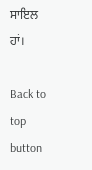ਸਾਇਲ ਹਾਂ।

Back to top button